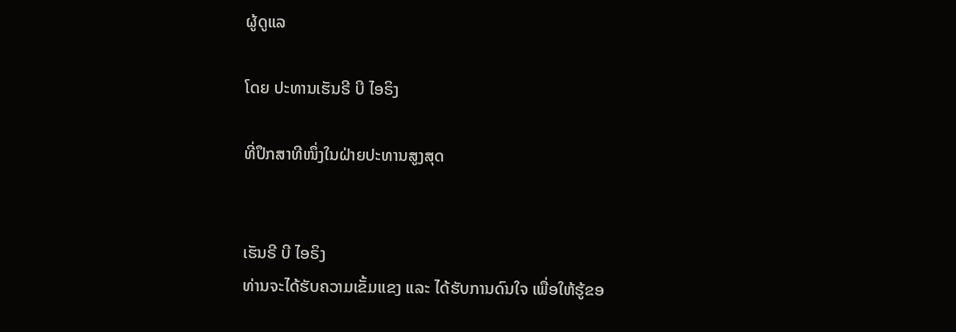ຜູ້ດູແລ

ໂດຍ ປະທານເຮັນຣີ ບີ ໄອຣິງ

ທີ່ປຶກສາທີໜຶ່ງໃນຝ່າຍປະທານສູງສຸດ


ເຮັນຣີ ບີ ໄອຣິງ
ທ່ານຈະໄດ້ຮັບຄວາມເຂັ້ມແຂງ ແລະ ໄດ້ຮັບການດົນໃຈ ເພື່ອໃຫ້ຮູ້ຂອ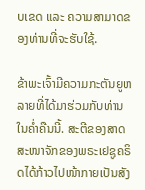ບເຂດ ແລະ ຄວາມສາມາດຂອງທ່ານທີ່ຈະຮັບໃຊ້.

ຂ້າພະເຈົ້າມີຄວາມກະຕັນຍູຫລາຍທີ່ໄດ້ມາຮ່ວມກັບທ່ານໃນຄ່ຳຄືນນີ້. ສະຕີຂອງສາດສະໜາຈັກຂອງພຣະເຢຊູຄຣິດໄດ້ກ້າວໄປໜ້າກາຍເປັນສັງ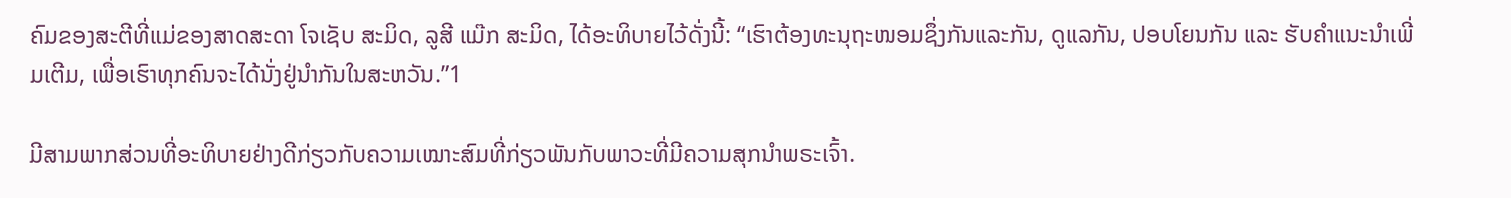ຄົມຂອງສະຕີທີ່ແມ່ຂອງສາດສະດາ ໂຈເຊັບ ສະມິດ, ລູສີ ແມ໊ກ ສະມິດ, ໄດ້ອະທິບາຍໄວ້ດັ່ງນີ້: “ເຮົາຕ້ອງທະນຸຖະໜອມຊຶ່ງກັນແລະກັນ, ດູແລກັນ, ປອບໂຍນກັນ ແລະ ຮັບຄຳແນະນຳເພີ່ມເຕີມ, ເພື່ອເຮົາທຸກຄົນຈະໄດ້ນັ່ງຢູ່ນຳກັນໃນສະຫວັນ.”1

ມີສາມພາກສ່ວນທີ່ອະທິບາຍຢ່າງດີກ່ຽວກັບຄວາມເໝາະສົມທີ່ກ່ຽວພັນກັບພາວະທີ່ມີຄວາມສຸກນຳພຣະເຈົ້າ.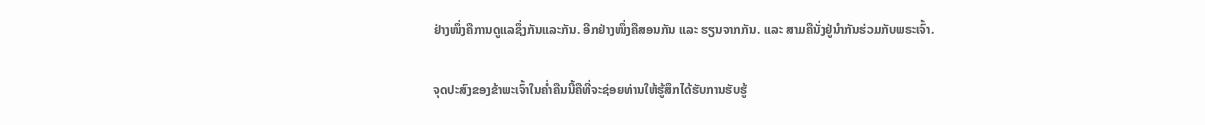ຢ່າງໜຶ່ງຄືການດູແລຊຶ່ງກັນແລະກັນ. ອີກຢ່າງໜຶ່ງຄືສອນກັນ ແລະ ຮຽນຈາກກັນ. ແລະ ສາມຄືນັ່ງຢູ່ນຳກັນຮ່ວມກັບພຣະເຈົ້າ.

ຈຸດປະສົງຂອງຂ້າພະເຈົ້າໃນຄ່ຳຄືນນີ້ຄືທີ່ຈະຊ່ອຍທ່ານໃຫ້ຮູ້ສຶກໄດ້ຮັບການຮັບຮູ້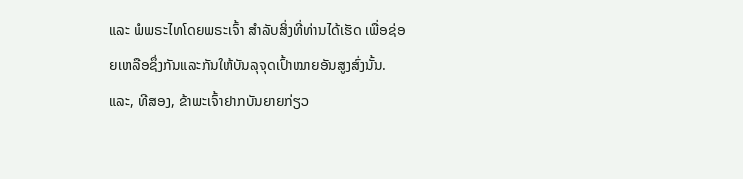ແລະ ພໍພຣະໄທໂດຍພຣະເຈົ້າ ສຳລັບສິ່ງທີ່ທ່ານໄດ້ເຮັດ ເພື່ອຊ່ອຍເຫລືອຊຶ່ງກັນແລະກັນໃຫ້ບັນລຸຈຸດເປົ້າໝາຍອັນສູງສົ່ງນັ້ນ. ແລະ, ທີສອງ, ຂ້າພະເຈົ້າຢາກບັນຍາຍກ່ຽວ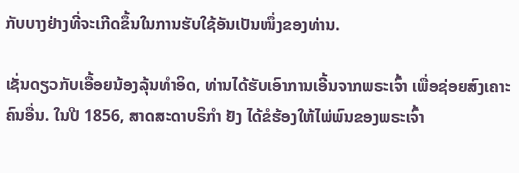ກັບບາງຢ່າງທີ່ຈະເກີດຂຶ້ນໃນການຮັບໃຊ້ອັນເປັນໜຶ່ງຂອງທ່ານ.

ເຊັ່ນດຽວກັບເອື້ອຍນ້ອງລຸ້ນທຳອິດ, ທ່ານໄດ້ຮັບເອົາການເອີ້ນຈາກພຣະເຈົ້າ ເພື່ອຊ່ອຍສົງເຄາະຄົນອື່ນ. ໃນປີ 1856, ສາດສະດາບຣິກຳ ຢັງ ໄດ້ຂໍຮ້ອງໃຫ້ໄພ່ພົນຂອງພຣະເຈົ້າ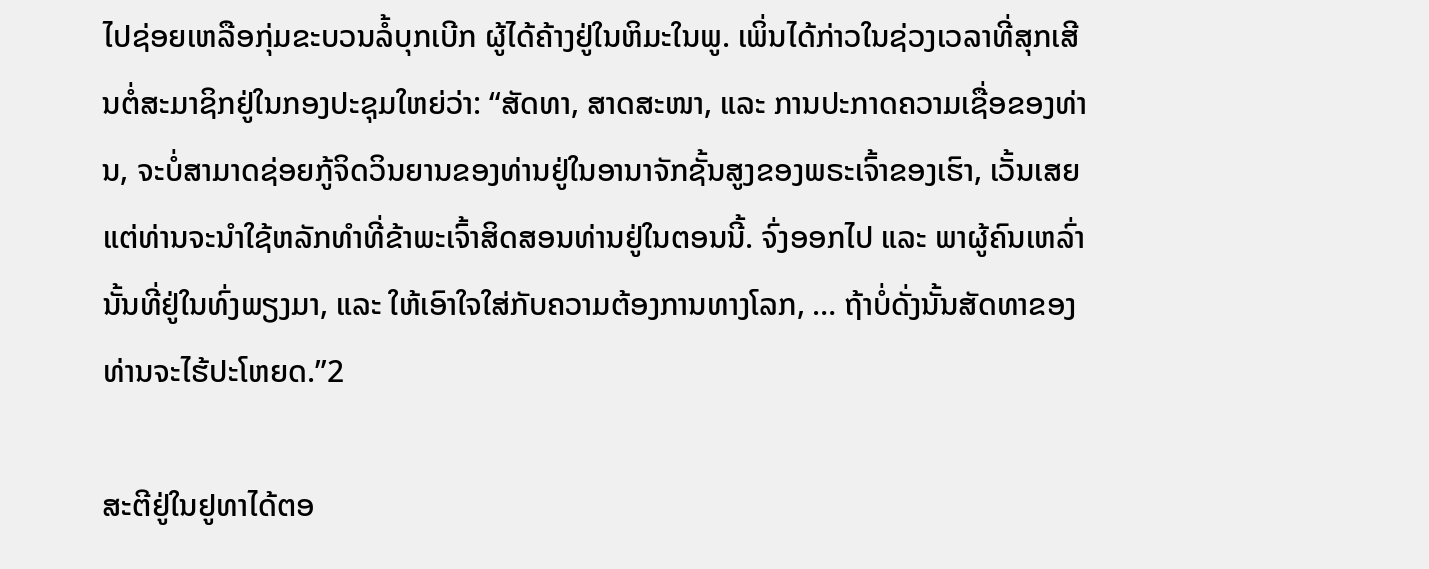ໄປຊ່ອຍເຫລືອກຸ່ມຂະບວນລໍ້ບຸກເບີກ ຜູ້ໄດ້ຄ້າງຢູ່ໃນຫິມະໃນພູ. ເພິ່ນໄດ້ກ່າວໃນຊ່ວງເວລາທີ່ສຸກເສີນຕໍ່ສະມາຊິກຢູ່ໃນກອງປະຊຸມໃຫຍ່ວ່າ: “ສັດທາ, ສາດສະໜາ, ແລະ ການປະກາດຄວາມເຊື່ອຂອງທ່ານ, ຈະບໍ່ສາມາດຊ່ອຍກູ້ຈິດວິນຍານຂອງທ່ານຢູ່ໃນອານາຈັກຊັ້ນສູງຂອງພຣະເຈົ້າຂອງເຮົາ, ເວັ້ນເສຍແຕ່ທ່ານຈະນຳໃຊ້ຫລັກທຳທີ່ຂ້າພະເຈົ້າສິດສອນທ່ານຢູ່ໃນຕອນນີ້. ຈົ່ງອອກໄປ ແລະ ພາຜູ້ຄົນເຫລົ່ານັ້ນທີ່ຢູ່ໃນທົ່ງພຽງມາ, ແລະ ໃຫ້ເອົາໃຈໃສ່ກັບຄວາມຕ້ອງການທາງໂລກ, … ຖ້າບໍ່ດັ່ງນັ້ນສັດທາຂອງທ່ານຈະໄຮ້ປະໂຫຍດ.”2

ສະຕີຢູ່ໃນຢູທາໄດ້ຕອ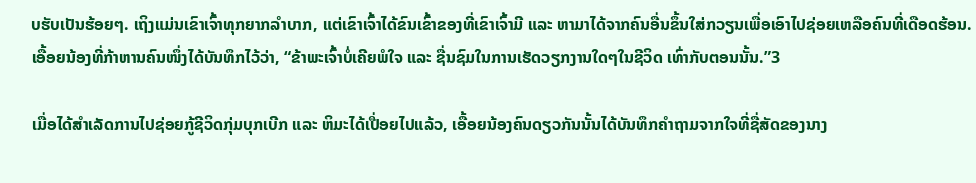ບຮັບເປັນຮ້ອຍໆ. ເຖິງແມ່ນເຂົາເຈົ້າທຸກຍາກລຳບາກ, ແຕ່ເຂົາເຈົ້າໄດ້ຂົນເຂົ້າຂອງທີ່ເຂົາເຈົ້າມີ ແລະ ຫາມາໄດ້ຈາກຄົນອື່ນຂຶ້ນໃສ່ກວຽນເພື່ອເອົາໄປຊ່ອຍເຫລືອຄົນທີ່ເດືອດຮ້ອນ. ເອື້ອຍນ້ອງທີ່ກ້າຫານຄົນໜຶ່ງໄດ້ບັນທຶກໄວ້ວ່າ, “ຂ້າພະເຈົ້າບໍ່ເຄີຍພໍໃຈ ແລະ ຊື່ນຊົມໃນການເຮັດວຽກງານໃດໆໃນຊີວິດ ເທົ່າກັບຕອນນັ້ນ.”3

ເມື່ອໄດ້ສຳເລັດການໄປຊ່ອຍກູ້ຊີວິດກຸ່ມບຸກເບີກ ແລະ ຫິມະໄດ້ເປື່ອຍໄປແລ້ວ, ເອື້ອຍນ້ອງຄົນດຽວກັນນັ້ນໄດ້ບັນທຶກຄຳຖາມຈາກໃຈທີ່ຊື່ສັດຂອງນາງ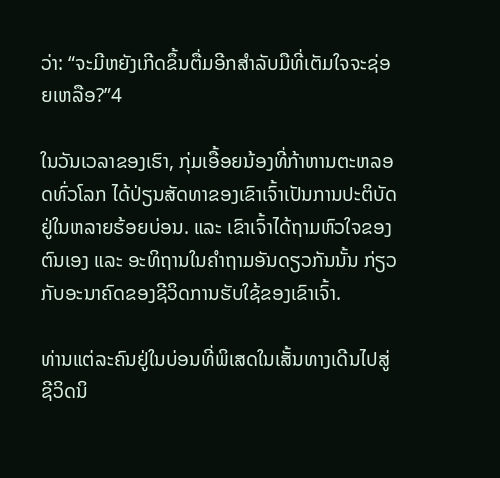ວ່າ: “ຈະມີຫຍັງເກີດຂຶ້ນຕື່ມອີກສຳລັບມືທີ່ເຕັມໃຈຈະຊ່ອຍເຫລືອ?”4

ໃນວັນເວລາຂອງເຮົາ, ກຸ່ມເອື້ອຍນ້ອງທີ່ກ້າຫານຕະຫລອດທົ່ວໂລກ ໄດ້ປ່ຽນສັດທາຂອງເຂົາເຈົ້າເປັນການປະຕິບັດຢູ່ໃນຫລາຍຮ້ອຍບ່ອນ. ແລະ ເຂົາເຈົ້າໄດ້ຖາມຫົວໃຈຂອງຕົນເອງ ແລະ ອະທິຖານໃນຄຳຖາມອັນດຽວກັນນັ້ນ ກ່ຽວກັບອະນາຄົດຂອງຊີວິດການຮັບໃຊ້ຂອງເຂົາເຈົ້າ.

ທ່ານແຕ່ລະຄົນຢູ່ໃນບ່ອນທີ່ພິເສດໃນເສັ້ນທາງເດີນໄປສູ່ຊີວິດນິ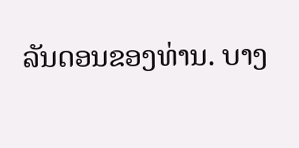ລັນດອນຂອງທ່ານ. ບາງ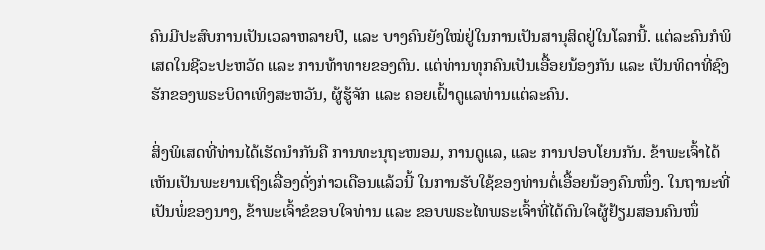ຄົນມີປະສົບການເປັນເວລາຫລາຍປີ, ແລະ ບາງຄົນຍັງໃໝ່ຢູ່ໃນການເປັນສານຸສິດຢູ່ໃນໂລກນີ້. ແຕ່ລະຄົນກໍພິເສດໃນຊີວະປະຫວັດ ແລະ ການທ້າທາຍຂອງຕົນ. ແຕ່ທ່ານທຸກຄົນເປັນເອື້ອຍນ້ອງກັນ ແລະ ເປັນທິດາທີ່ຊົງຮັກຂອງພຣະບິດາເທິງສະຫວັນ, ຜູ້ຮູ້ຈັກ ແລະ ຄອຍເຝົ້າດູແລທ່ານແຕ່ລະຄົນ.

ສິ່ງພິເສດທີ່ທ່ານໄດ້ເຮັດນຳກັນຄື ການທະນຸຖະໜອມ, ການດູແລ, ແລະ ການປອບໂຍນກັນ. ຂ້າພະເຈົ້າໄດ້ເຫັນເປັນພະຍານເຖິງເລື່ອງດັ່ງກ່າວເດືອນແລ້ວນີ້ ໃນການຮັບໃຊ້ຂອງທ່ານຕໍ່ເອື້ອຍນ້ອງຄົນໜຶ່ງ. ໃນຖານະທີ່ເປັນພໍ່ຂອງນາງ, ຂ້າພະເຈົ້າຂໍຂອບໃຈທ່ານ ແລະ ຂອບພຣະໄທພຣະເຈົ້າທີ່ໄດ້ດົນໃຈຜູ້ຢ້ຽມສອນຄົນໜຶ່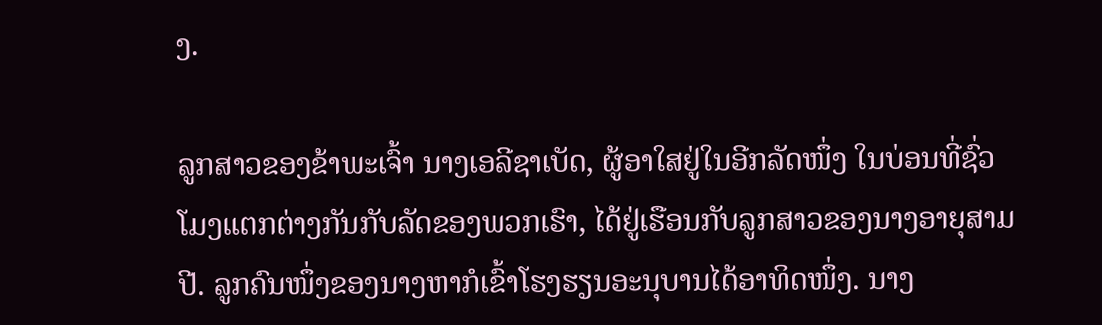ງ.

ລູກສາວຂອງຂ້າພະເຈົ້າ ນາງເອລີຊາເບັດ, ຜູ້ອາໃສຢູ່ໃນອີກລັດໜຶ່ງ ໃນບ່ອນທີ່ຊົ່ວໂມງແຕກຕ່າງກັນກັບລັດຂອງພວກເຮົາ, ໄດ້ຢູ່ເຮືອນກັບລູກສາວຂອງນາງອາຍຸສາມປີ. ລູກຄົນໜຶ່ງຂອງນາງຫາກໍເຂົ້າໂຮງຮຽນອະນຸບານໄດ້ອາທິດໜຶ່ງ. ນາງ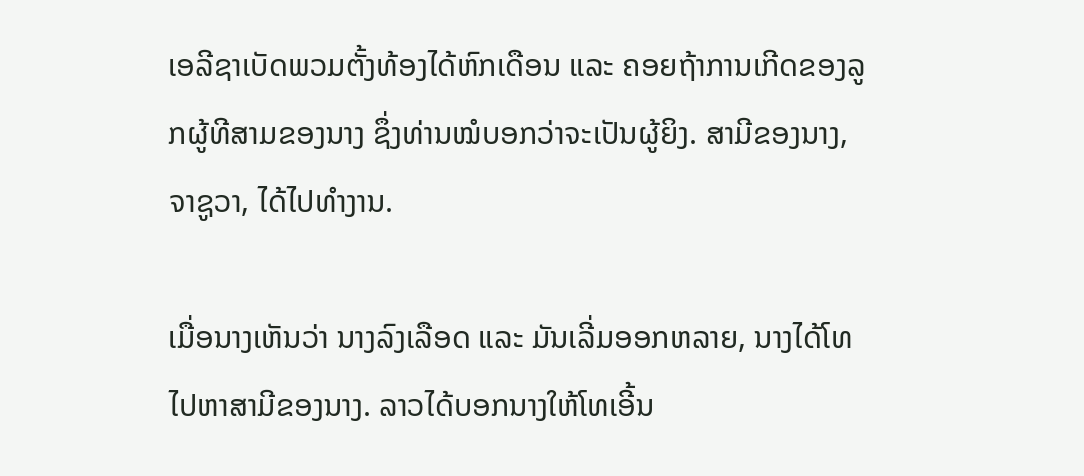ເອລີຊາເບັດພວມຕັ້ງທ້ອງໄດ້ຫົກເດືອນ ແລະ ຄອຍຖ້າການເກີດຂອງລູກຜູ້ທີສາມຂອງນາງ ຊຶ່ງທ່ານໝໍບອກວ່າຈະເປັນຜູ້ຍິງ. ສາມີຂອງນາງ, ຈາຊູວາ, ໄດ້ໄປທຳງານ.

ເມື່ອນາງເຫັນວ່າ ນາງລົງເລືອດ ແລະ ມັນເລີ່ມອອກຫລາຍ, ນາງໄດ້ໂທໄປຫາສາມີຂອງນາງ. ລາວໄດ້ບອກນາງໃຫ້ໂທເອີ້ນ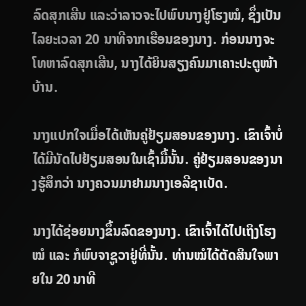ລົດສຸກເສີນ ແລະວ່າລາວຈະໄປພົບນາງຢູ່ໂຮງໝໍ, ຊຶ່ງເປັນໄລຍະເວລາ 20 ນາທີຈາກເຮືອນຂອງນາງ. ກ່ອນນາງຈະໂທຫາລົດສຸກເສີນ, ນາງໄດ້ຍິນສຽງຄົນມາເຄາະປະຕູໜ້າບ້ານ.

ນາງແປກໃຈເມື່ອໄດ້ເຫັນຄູ່ຢ້ຽມສອນຂອງນາງ. ເຂົາເຈົ້າບໍ່ໄດ້ມີນັດໄປຢ້ຽມສອນໃນເຊົ້າມື້ນັ້ນ. ຄູ່ຢ້ຽມສອນຂອງນາງຮູ້ສຶກວ່າ ນາງຄວນມາຢາມນາງເອລີຊາເບັດ.

ນາງໄດ້ຊ່ອຍນາງຂຶ້ນລົດຂອງນາງ. ເຂົາເຈົ້າໄດ້ໄປເຖິງໂຮງໝໍ ແລະ ກໍພົບຈາຊູວາຢູ່ທີ່ນັ້ນ. ທ່ານໝໍໄດ້ຕັດສິນໃຈພາຍໃນ 20 ນາທີ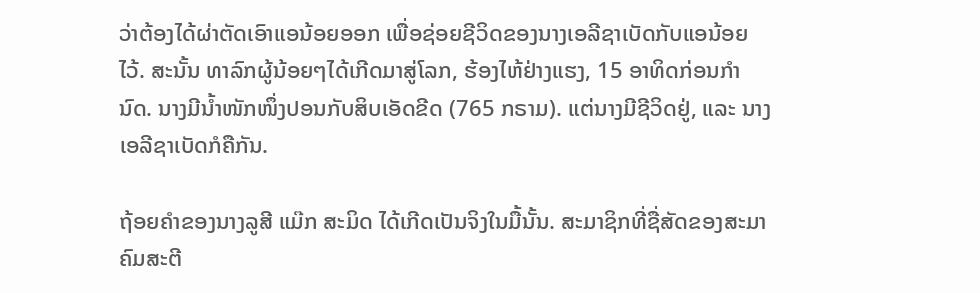ວ່າຕ້ອງໄດ້ຜ່າຕັດເອົາແອນ້ອຍອອກ ເພື່ອຊ່ອຍຊີວິດຂອງນາງເອລີຊາເບັດກັບແອນ້ອຍໄວ້. ສະນັ້ນ ທາລົກຜູ້ນ້ອຍໆໄດ້ເກີດມາສູ່ໂລກ, ຮ້ອງໄຫ້ຢ່າງແຮງ, 15 ອາທິດກ່ອນກຳນົດ. ນາງມີນ້ຳໜັກໜຶ່ງປອນກັບສິບເອັດຂີດ (765 ກຣາມ). ແຕ່ນາງມີຊີວິດຢູ່, ແລະ ນາງເອລີຊາເບັດກໍຄືກັນ.

ຖ້ອຍຄຳຂອງນາງລູສີ ແມ໊ກ ສະມິດ ໄດ້ເກີດເປັນຈິງໃນມື້ນັ້ນ. ສະມາຊິກທີ່ຊື່ສັດຂອງສະມາຄົມສະຕີ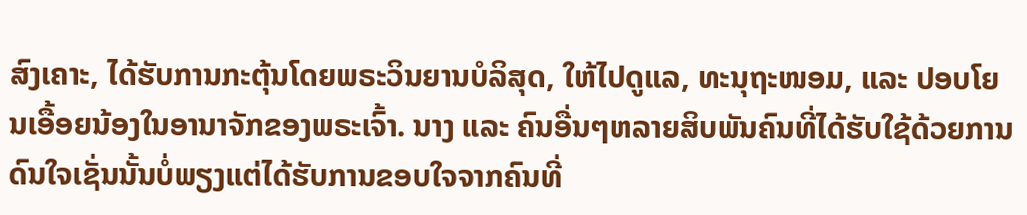ສົງເຄາະ, ໄດ້ຮັບການກະຕຸ້ນໂດຍພຣະວິນຍານບໍລິສຸດ, ໃຫ້ໄປດູແລ, ທະນຸຖະໜອມ, ແລະ ປອບໂຍນເອື້ອຍນ້ອງໃນອານາຈັກຂອງພຣະເຈົ້າ. ນາງ ແລະ ຄົນອື່ນໆຫລາຍສິບພັນຄົນທີ່ໄດ້ຮັບໃຊ້ດ້ວຍການດົນໃຈເຊັ່ນນັ້ນບໍ່ພຽງແຕ່ໄດ້ຮັບການຂອບໃຈຈາກຄົນທີ່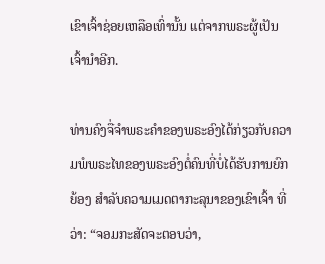ເຂົາເຈົ້າຊ່ອຍເຫລືອເທົ່ານັ້ນ ແຕ່ຈາກພຣະຜູ້ເປັນເຈົ້ານຳອີກ.

ທ່ານຄົງຈື່ຈຳພຣະຄຳຂອງພຣະອົງໄດ້ກ່ຽວກັບຄວາມພໍພຣະໄທຂອງພຣະອົງຕໍ່ຄົນທີ່ບໍ່ໄດ້ຮັບການຍົກຍ້ອງ ສຳລັບຄວາມເມດຕາກະລຸນາຂອງເຂົາເຈົ້າ ທີ່ວ່າ: “ຈອມກະສັດຈະຕອບວ່າ,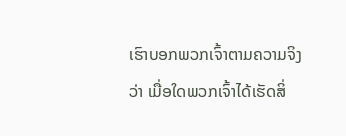ເຮົາບອກພວກເຈົ້າຕາມຄວາມຈິງວ່າ ເມື່ອໃດພວກເຈົ້າໄດ້ເຮັດສິ່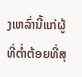ງເຫລົ່ານີ້ແກ່ຜູ້ທີ່ຕ່ຳຕ້ອຍທີ່ສຸ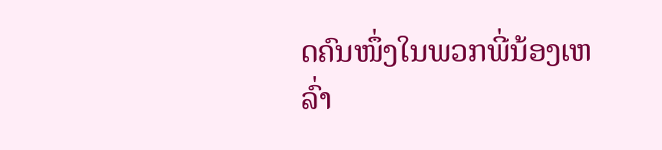ດຄົນໜຶ່ງໃນພວກພີ່ນ້ອງເຫລົ່າ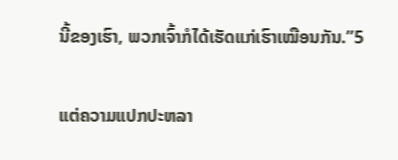ນີ້ຂອງເຮົາ, ພວກເຈົ້າກໍໄດ້ເຮັດແກ່ເຮົາເໝືອນກັນ.”5

ແຕ່ຄວາມແປກປະຫລາ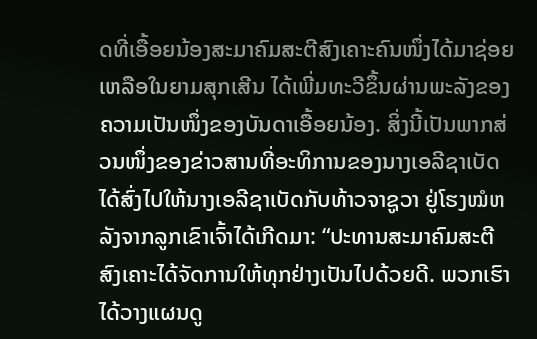ດທີ່ເອື້ອຍນ້ອງສະມາຄົມສະຕີສົງເຄາະຄົນໜຶ່ງໄດ້ມາຊ່ອຍເຫລືອໃນຍາມສຸກເສີນ ໄດ້ເພີ່ມທະວີຂຶ້ນຜ່ານພະລັງຂອງຄວາມເປັນໜຶ່ງຂອງບັນດາເອື້ອຍນ້ອງ. ສິ່ງນີ້ເປັນພາກສ່ວນໜຶ່ງຂອງຂ່າວສານທີ່ອະທິການຂອງນາງເອລີຊາເບັດ ໄດ້ສົ່ງໄປໃຫ້ນາງເອລີຊາເບັດກັບທ້າວຈາຊູວາ ຢູ່ໂຮງໝໍຫລັງຈາກລູກເຂົາເຈົ້າໄດ້ເກີດມາ: “ປະທານສະມາຄົມສະຕີສົງເຄາະໄດ້ຈັດການໃຫ້ທຸກຢ່າງເປັນໄປດ້ວຍດີ. ພວກເຮົາໄດ້ວາງແຜນດູ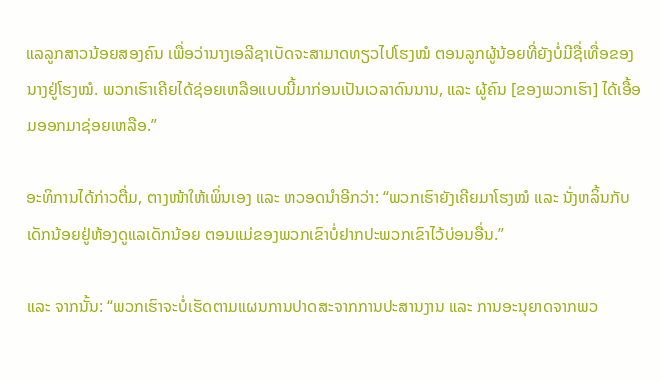ແລລູກສາວນ້ອຍສອງຄົນ ເພື່ອວ່ານາງເອລີຊາເບັດຈະສາມາດທຽວໄປໂຮງໝໍ ຕອນລູກຜູ້ນ້ອຍທີ່ຍັງບໍ່ມີຊື່ເທື່ອຂອງນາງຢູ່ໂຮງໝໍ. ພວກເຮົາເຄີຍໄດ້ຊ່ອຍເຫລືອແບບນີ້ມາກ່ອນເປັນເວລາດົນນານ, ແລະ ຜູ້ຄົນ [ຂອງພວກເຮົາ] ໄດ້ເອື້ອມອອກມາຊ່ອຍເຫລືອ.”

ອະທິການໄດ້ກ່າວຕື່ມ, ຕາງໜ້າໃຫ້ເພິ່ນເອງ ແລະ ຫວອດນຳອີກວ່າ: “ພວກເຮົາຍັງເຄີຍມາໂຮງໝໍ ແລະ ນັ່ງຫລິ້ນກັບເດັກນ້ອຍຢູ່ຫ້ອງດູແລເດັກນ້ອຍ ຕອນແມ່ຂອງພວກເຂົາບໍ່ຢາກປະພວກເຂົາໄວ້ບ່ອນອື່ນ.”

ແລະ ຈາກນັ້ນ: “ພວກເຮົາຈະບໍ່ເຮັດຕາມແຜນການປາດສະຈາກການປະສານງານ ແລະ ການອະນຸຍາດຈາກພວ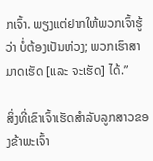ກເຈົ້າ. ພຽງແຕ່ຢາກໃຫ້ພວກເຈົ້າຮູ້ວ່າ ບໍ່ຕ້ອງເປັນຫ່ວງ; ພວກເຮົາສາມາດເຮັດ [ແລະ ຈະເຮັດ] ໄດ້.”

ສິ່ງທີ່ເຂົາເຈົ້າເຮັດສຳລັບລູກສາວຂອງຂ້າພະເຈົ້າ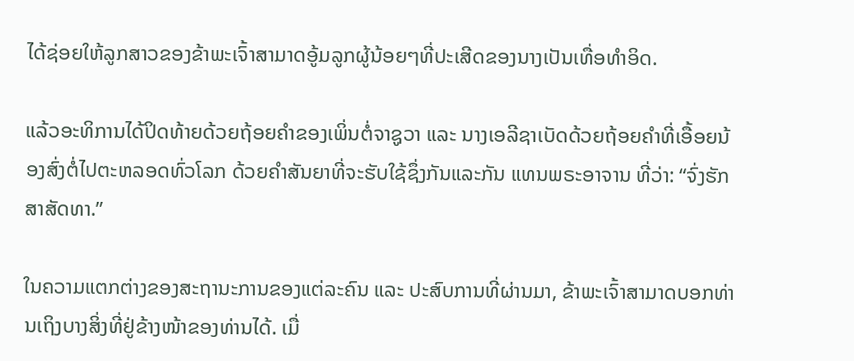ໄດ້ຊ່ອຍໃຫ້ລູກສາວຂອງຂ້າພະເຈົ້າສາມາດອູ້ມລູກຜູ້ນ້ອຍໆທີ່ປະເສີດຂອງນາງເປັນເທື່ອທຳອິດ.

ແລ້ວອະທິການໄດ້ປິດທ້າຍດ້ວຍຖ້ອຍຄຳຂອງເພິ່ນຕໍ່ຈາຊູວາ ແລະ ນາງເອລີຊາເບັດດ້ວຍຖ້ອຍຄຳທີ່ເອື້ອຍນ້ອງສົ່ງຕໍ່ໄປຕະຫລອດທົ່ວໂລກ ດ້ວຍຄຳສັນຍາທີ່ຈະຮັບໃຊ້ຊຶ່ງກັນແລະກັນ ແທນພຣະອາຈານ ທີ່ວ່າ: “ຈົ່ງຮັກສາສັດທາ.”

ໃນຄວາມແຕກຕ່າງຂອງສະຖານະການຂອງແຕ່ລະຄົນ ແລະ ປະສົບການທີ່ຜ່ານມາ, ຂ້າພະເຈົ້າສາມາດບອກທ່ານເຖິງບາງສິ່ງທີ່ຢູ່ຂ້າງໜ້າຂອງທ່ານໄດ້. ເມື່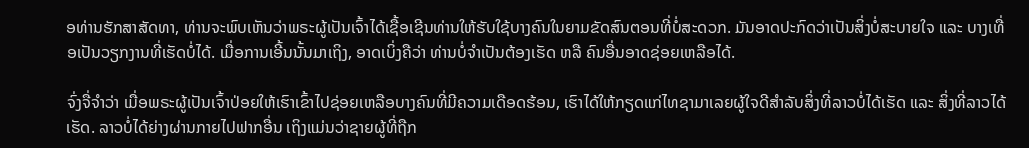ອທ່ານຮັກສາສັດທາ, ທ່ານຈະພົບເຫັນວ່າພຣະຜູ້ເປັນເຈົ້າໄດ້ເຊື້ອເຊີນທ່ານໃຫ້ຮັບໃຊ້ບາງຄົນໃນຍາມຂັດສົນຕອນທີ່ບໍ່ສະດວກ. ມັນອາດປະກົດວ່າເປັນສິ່ງບໍ່ສະບາຍໃຈ ແລະ ບາງເທື່ອເປັນວຽກງານທີ່ເຮັດບໍ່ໄດ້. ເມື່ອການເອີ້ນນັ້ນມາເຖິງ, ອາດເບິ່ງຄືວ່າ ທ່ານບໍ່ຈຳເປັນຕ້ອງເຮັດ ຫລື ຄົນອື່ນອາດຊ່ອຍເຫລືອໄດ້.

ຈົ່ງຈື່ຈຳວ່າ ເມື່ອພຣະຜູ້ເປັນເຈົ້າປ່ອຍໃຫ້ເຮົາເຂົ້າໄປຊ່ອຍເຫລືອບາງຄົນທີ່ມີຄວາມເດືອດຮ້ອນ, ເຮົາໄດ້ໃຫ້ກຽດແກ່ໄທຊາມາເລຍຜູ້ໃຈດີສຳລັບສິ່ງທີ່ລາວບໍ່ໄດ້ເຮັດ ແລະ ສິ່ງທີ່ລາວໄດ້ເຮັດ. ລາວບໍ່ໄດ້ຍ່າງຜ່ານກາຍໄປຟາກອື່ນ ເຖິງແມ່ນວ່າຊາຍຜູ້ທີ່ຖືກ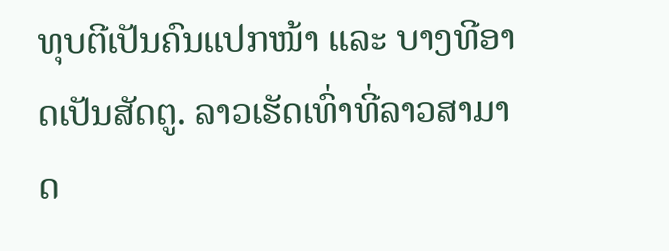ທຸບຕີເປັນຄົນແປກໜ້າ ແລະ ບາງທີອາດເປັນສັດຕູ. ລາວເຮັດເທົ່າທີ່ລາວສາມາດ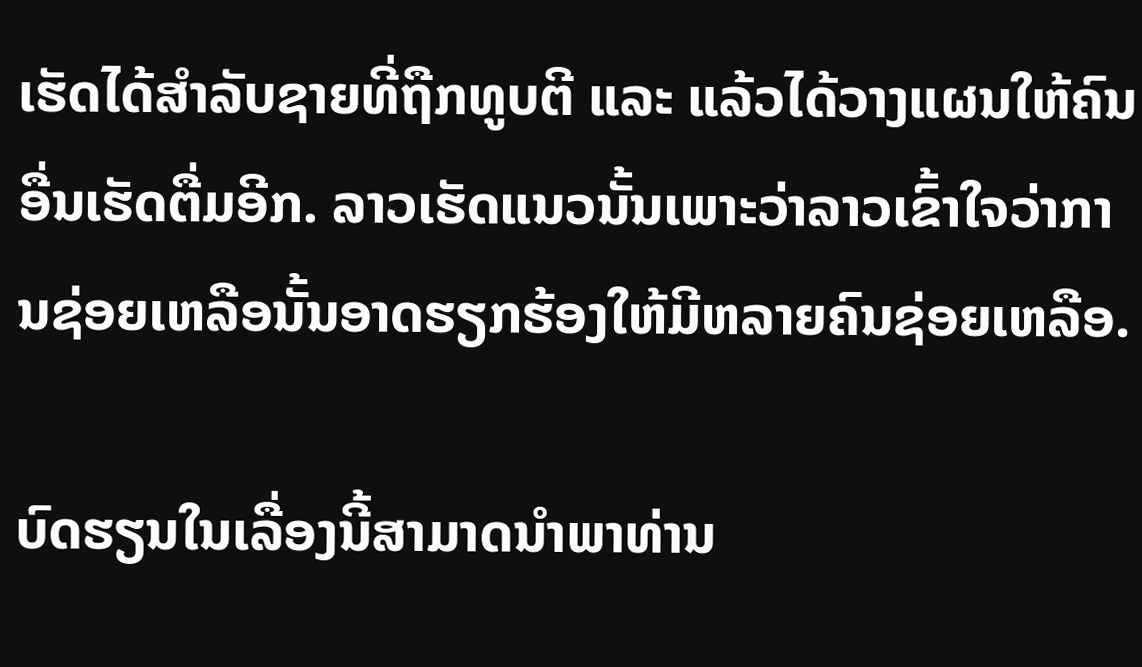ເຮັດໄດ້ສຳລັບຊາຍທີ່ຖືກທູບຕີ ແລະ ແລ້ວໄດ້ວາງແຜນໃຫ້ຄົນອື່ນເຮັດຕື່ມອີກ. ລາວເຮັດແນວນັ້ນເພາະວ່າລາວເຂົ້າໃຈວ່າການຊ່ອຍເຫລືອນັ້ນອາດຮຽກຮ້ອງໃຫ້ມີຫລາຍຄົນຊ່ອຍເຫລືອ.

ບົດຮຽນໃນເລື່ອງນີ້ສາມາດນຳພາທ່ານ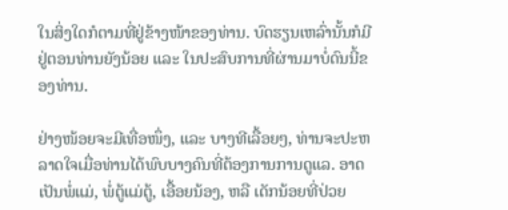ໃນສິ່ງໃດກໍຕາມທີ່ຢູ່ຂ້າງໜ້າຂອງທ່ານ. ບົດຮຽນເຫລົ່ານັ້ນກໍມີຢູ່ຕອນທ່ານຍັງນ້ອຍ ແລະ ໃນປະສົບການທີ່ຜ່ານມາບໍ່ດົນນີ້ຂອງທ່ານ.

ຢ່າງໜ້ອຍຈະມີເທື່ອໜຶ່ງ, ແລະ ບາງທີເລື້ອຍໆ, ທ່ານຈະປະຫລາດໃຈເມື່ອທ່ານໄດ້ພົບບາງຄົນທີ່ຕ້ອງການການດູແລ. ອາດເປັນພໍ່ແມ່, ພໍ່ຕູ້ແມ່ຕູ້, ເອື້ອຍນ້ອງ, ຫລື ເດັກນ້ອຍທີ່ປ່ວຍ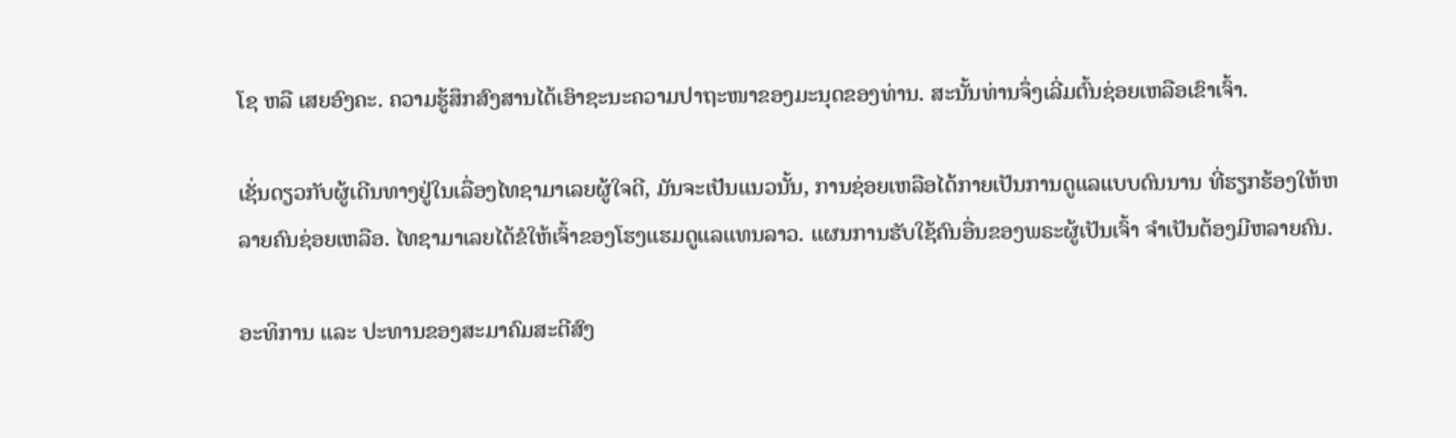ໂຊ ຫລື ເສຍອົງຄະ. ຄວາມຮູ້ສຶກສົງສານໄດ້ເອົາຊະນະຄວາມປາຖະໜາຂອງມະນຸດຂອງທ່ານ. ສະນັ້ນທ່ານຈຶ່ງເລີ່ມຕົ້ນຊ່ອຍເຫລືອເຂົາເຈົ້າ.

ເຊັ່ນດຽວກັບຜູ້ເດີນທາງຢູ່ໃນເລື່ອງໄທຊາມາເລຍຜູ້ໃຈດີ, ມັນຈະເປັນແນວນັ້ນ, ການຊ່ອຍເຫລືອໄດ້ກາຍເປັນການດູແລແບບດົນນານ ທີ່ຮຽກຮ້ອງໃຫ້ຫລາຍຄົນຊ່ອຍເຫລືອ. ໄທຊາມາເລຍໄດ້ຂໍໃຫ້ເຈົ້າຂອງໂຮງແຮມດູແລແທນລາວ. ແຜນການຮັບໃຊ້ຄົນອື່ນຂອງພຣະຜູ້ເປັນເຈົ້າ ຈຳເປັນຕ້ອງມີຫລາຍຄົນ.

ອະທິການ ແລະ ປະທານຂອງສະມາຄົມສະຕີສົງ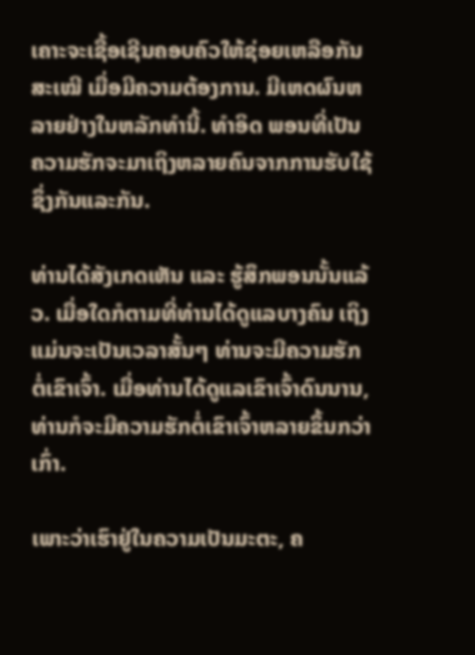ເຄາະຈະເຊື້ອເຊີນຄອບຄົວໃຫ້ຊ່ອຍເຫລືອກັນສະເໝີ ເມື່ອມີຄວາມຕ້ອງການ. ມີເຫດຜົນຫລາຍຢ່າງໃນຫລັກທຳນີ້. ທຳອິດ ພອນທີ່ເປັນຄວາມຮັກຈະມາເຖິງຫລາຍຄົນຈາກການຮັບໃຊ້ຊຶ່ງກັນແລະກັນ.

ທ່ານໄດ້ສັງເກດເຫັນ ແລະ ຮູ້ສຶກພອນນັ້ນແລ້ວ. ເມື່ອໃດກໍຕາມທີ່ທ່ານໄດ້ດູແລບາງຄົນ ເຖິງແມ່ນຈະເປັນເວລາສັ້ນໆ ທ່ານຈະມີຄວາມຮັກຕໍ່ເຂົາເຈົ້າ. ເມື່ອທ່ານໄດ້ດູແລເຂົາເຈົ້າດົນນານ, ທ່ານກໍຈະມີຄວາມຮັກຕໍ່ເຂົາເຈົ້າຫລາຍຂຶ້ນກວ່າເກົ່າ.

ເພາະວ່າເຮົາຢູ່ໃນຄວາມເປັນມະຕະ, ຄ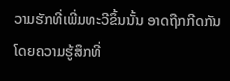ວາມຮັກທີ່ເພີ່ມທະວີຂຶ້ນນັ້ນ ອາດຖືກກີດກັນໂດຍຄວາມຮູ້ສຶກທີ່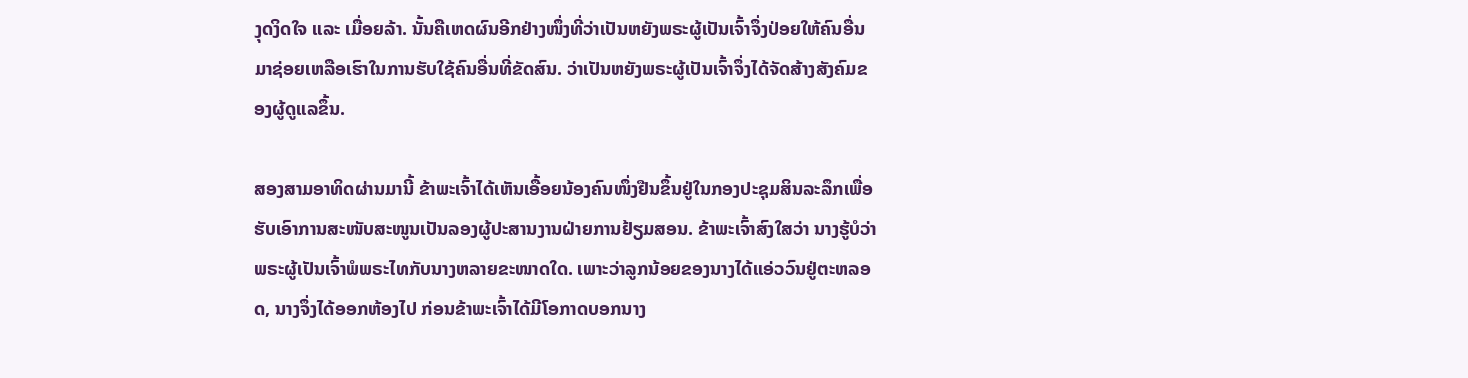ງຸດງິດໃຈ ແລະ ເມື່ອຍລ້າ. ນັ້ນຄືເຫດຜົນອີກຢ່າງໜຶ່ງທີ່ວ່າເປັນຫຍັງພຣະຜູ້ເປັນເຈົ້າຈຶ່ງປ່ອຍໃຫ້ຄົນອື່ນມາຊ່ອຍເຫລືອເຮົາໃນການຮັບໃຊ້ຄົນອື່ນທີ່ຂັດສົນ. ວ່າເປັນຫຍັງພຣະຜູ້ເປັນເຈົ້າຈຶ່ງໄດ້ຈັດສ້າງສັງຄົມຂອງຜູ້ດູແລຂຶ້ນ.

ສອງສາມອາທິດຜ່ານມານີ້ ຂ້າພະເຈົ້າໄດ້ເຫັນເອື້ອຍນ້ອງຄົນໜຶ່ງຢືນຂຶ້ນຢູ່ໃນກອງປະຊຸມສິນລະລຶກເພື່ອຮັບເອົາການສະໜັບສະໜູນເປັນລອງຜູ້ປະສານງານຝ່າຍການຢ້ຽມສອນ. ຂ້າພະເຈົ້າສົງໃສວ່າ ນາງຮູ້ບໍວ່າ ພຣະຜູ້ເປັນເຈົ້າພໍພຣະໄທກັບນາງຫລາຍຂະໜາດໃດ. ເພາະວ່າລູກນ້ອຍຂອງນາງໄດ້ແອ່ວວົນຢູ່ຕະຫລອດ, ນາງຈຶ່ງໄດ້ອອກຫ້ອງໄປ ກ່ອນຂ້າພະເຈົ້າໄດ້ມີໂອກາດບອກນາງ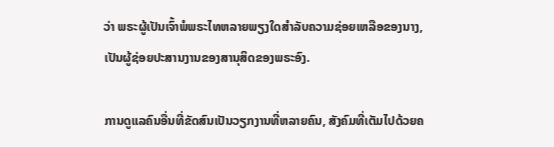ວ່າ ພຣະຜູ້ເປັນເຈົ້າພໍພຣະໄທຫລາຍພຽງໃດສຳລັບຄວາມຊ່ອຍເຫລືອຂອງນາງ, ເປັນຜູ້ຊ່ອຍປະສານງານຂອງສານຸສິດຂອງພຣະອົງ.

ການດູແລຄົນອື່ນທີ່ຂັດສົນເປັນວຽກງານທີ່ຫລາຍຄົນ, ສັງຄົມທີ່ເຕັມໄປດ້ວຍຄ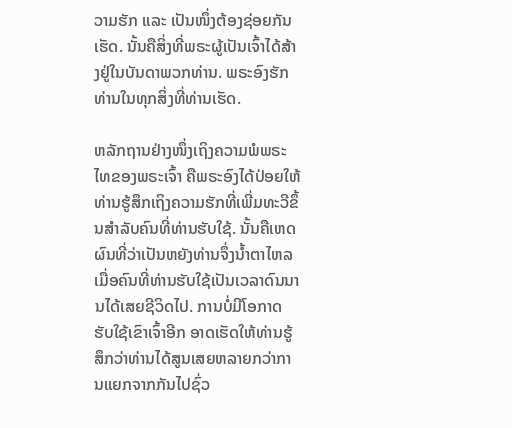ວາມຮັກ ແລະ ເປັນໜຶ່ງຕ້ອງຊ່ອຍກັນເຮັດ. ນັ້ນຄືສິ່ງທີ່ພຣະຜູ້ເປັນເຈົ້າໄດ້ສ້າງຢູ່ໃນບັນດາພວກທ່ານ. ພຣະອົງຮັກທ່ານໃນທຸກສິ່ງທີ່ທ່ານເຮັດ.

ຫລັກຖານຢ່າງໜຶ່ງເຖິງຄວາມພໍພຣະໄທຂອງພຣະເຈົ້າ ຄືພຣະອົງໄດ້ປ່ອຍໃຫ້ທ່ານຮູ້ສຶກເຖິງຄວາມຮັກທີ່ເພີ່ມທະວີຂຶ້ນສຳລັບຄົນທີ່ທ່ານຮັບໃຊ້. ນັ້ນຄືເຫດຜົນທີ່ວ່າເປັນຫຍັງທ່ານຈຶ່ງນ້ຳຕາໄຫລເມື່ອຄົນທີ່ທ່ານຮັບໃຊ້ເປັນເວລາດົນນານໄດ້ເສຍຊີວິດໄປ. ການບໍ່ມີໂອກາດຮັບໃຊ້ເຂົາເຈົ້າອີກ ອາດເຮັດໃຫ້ທ່ານຮູ້ສຶກວ່າທ່ານໄດ້ສູນເສຍຫລາຍກວ່າການແຍກຈາກກັນໄປຊົ່ວ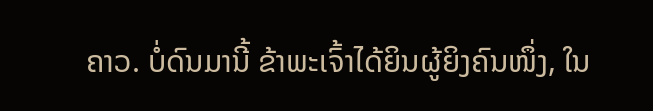ຄາວ. ບໍ່ດົນມານີ້ ຂ້າພະເຈົ້າໄດ້ຍິນຜູ້ຍິງຄົນໜຶ່ງ, ໃນ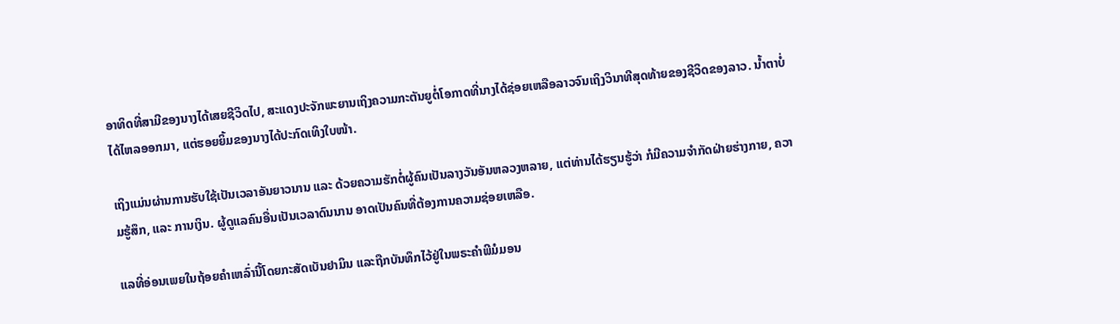ອາທິດທີ່ສາມີຂອງນາງໄດ້ເສຍຊີວິດໄປ, ສະແດງປະຈັກພະຍານເຖິງຄວາມກະຕັນຍູຕໍ່ໂອກາດທີ່ນາງໄດ້ຊ່ອຍເຫລືອລາວຈົນເຖິງວິນາທີສຸດທ້າຍຂອງຊີວິດຂອງລາວ. ນ້ຳຕາບໍ່ໄດ້ໄຫລອອກມາ, ແຕ່ຮອຍຍິ້ມຂອງນາງໄດ້ປະກົດເທິງໃບໜ້າ.

ເຖິງແມ່ນຜ່ານການຮັບໃຊ້ເປັນເວລາອັນຍາວນານ ແລະ ດ້ວຍຄວາມຮັກຕໍ່ຜູ້ຄົນເປັນລາງວັນອັນຫລວງຫລາຍ, ແຕ່ທ່ານໄດ້ຮຽນຮູ້ວ່າ ກໍມີຄວາມຈຳກັດຝ່າຍຮ່າງກາຍ, ຄວາມຮູ້ສຶກ, ແລະ ການເງິນ. ຜູ້ດູແລຄົນອື່ນເປັນເວລາດົນນານ ອາດເປັນຄົນທີ່ຕ້ອງການຄວາມຊ່ອຍເຫລືອ.

ແລທີ່ອ່ອນເພຍໃນຖ້ອຍຄຳເຫລົ່ານີ້ໂດຍກະສັດເບັນຢາມິນ ແລະຖືກບັນທຶກໄວ້ຢູ່ໃນພຣະຄຳພີມໍມອນ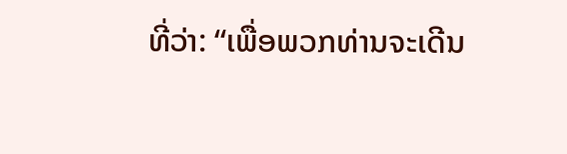ທີ່ວ່າ: “ເພື່ອພວກທ່ານຈະເດີນ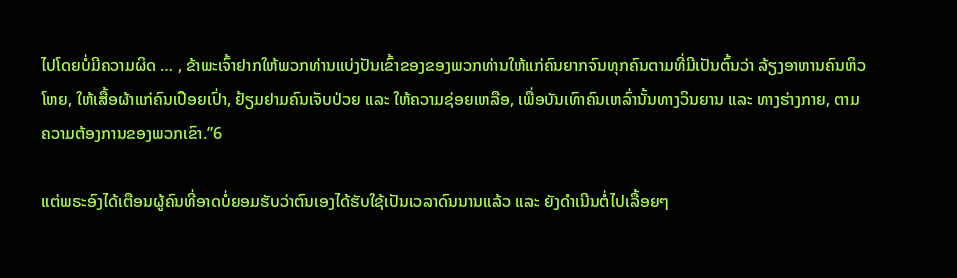ໄປໂດຍບໍ່ມີຄວາມຜິດ … , ຂ້າພະເຈົ້າຢາກໃຫ້ພວກທ່ານແບ່ງປັນເຂົ້າຂອງຂອງພວກທ່ານໃຫ້ແກ່ຄົນຍາກຈົນທຸກຄົນຕາມທີ່ມີເປັນຕົ້ນວ່າ ລ້ຽງອາຫານຄົນຫິວໂຫຍ, ໃຫ້ເສື້ອຜ້າແກ່ຄົນເປືອຍເປົ່າ, ຢ້ຽມຢາມຄົນເຈັບປ່ວຍ ແລະ ໃຫ້ຄວາມຊ່ອຍເຫລືອ, ເພື່ອບັນເທົາຄົນເຫລົ່ານັ້ນທາງວິນຍານ ແລະ ທາງຮ່າງກາຍ, ຕາມຄວາມຕ້ອງການຂອງພວກເຂົາ.”6

ແຕ່ພຣະອົງໄດ້ເຕືອນຜູ້ຄົນທີ່ອາດບໍ່ຍອມຮັບວ່າຕົນເອງໄດ້ຮັບໃຊ້ເປັນເວລາດົນນານແລ້ວ ແລະ ຍັງດຳເນີນຕໍ່ໄປເລື້ອຍໆ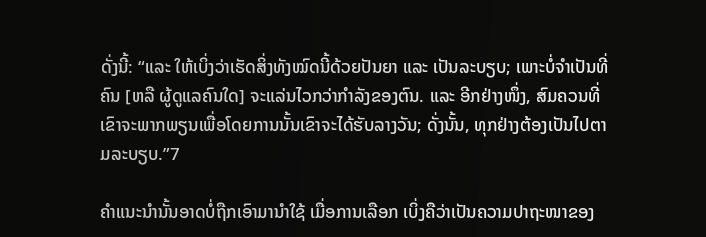ດັ່ງນີ້: “ແລະ ໃຫ້ເບິ່ງວ່າເຮັດສິ່ງທັງໝົດນີ້ດ້ວຍປັນຍາ ແລະ ເປັນລະບຽບ; ເພາະບໍ່ຈຳເປັນທີ່ຄົນ [ຫລື ຜູ້ດູແລຄົນໃດ] ຈະແລ່ນໄວກວ່າກຳລັງຂອງຕົນ. ແລະ ອີກຢ່າງໜຶ່ງ, ສົມຄວນທີ່ເຂົາຈະພາກພຽນເພື່ອໂດຍການນັ້ນເຂົາຈະໄດ້ຮັບລາງວັນ; ດັ່ງນັ້ນ, ທຸກຢ່າງຕ້ອງເປັນໄປຕາມລະບຽບ.”7

ຄຳແນະນຳນັ້ນອາດບໍ່ຖືກເອົາມານຳໃຊ້ ເມື່ອການເລືອກ ເບິ່ງຄືວ່າເປັນຄວາມປາຖະໜາຂອງ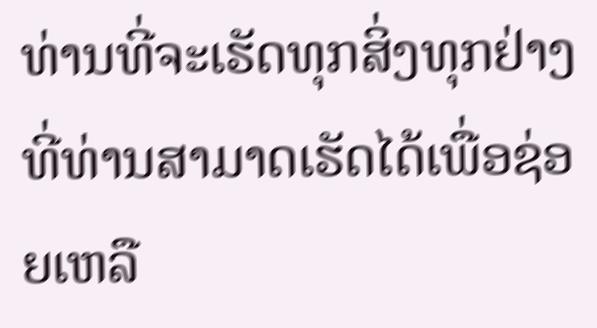ທ່ານທີ່ຈະເຮັດທຸກສິ່ງທຸກຢ່າງທີ່ທ່ານສາມາດເຮັດໄດ້ເພື່ອຊ່ອຍເຫລື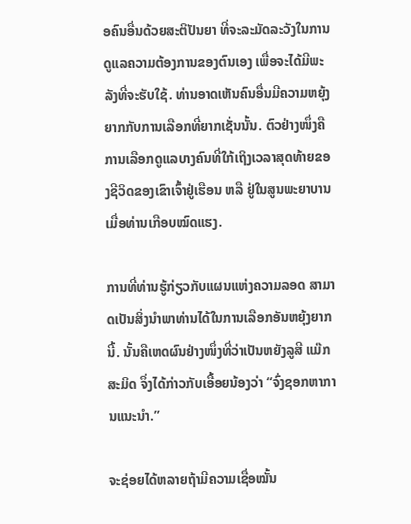ອຄົນອື່ນດ້ວຍສະຕິປັນຍາ ທີ່ຈະລະມັດລະວັງໃນການດູແລຄວາມຕ້ອງການຂອງຕົນເອງ ເພື່ອຈະໄດ້ມີພະລັງທີ່ຈະຮັບໃຊ້. ທ່ານອາດເຫັນຄົນອື່ນມີຄວາມຫຍຸ້ງຍາກກັບການເລືອກທີ່ຍາກເຊັ່ນນັ້ນ. ຕົວຢ່າງໜຶ່ງຄື ການເລືອກດູແລບາງຄົນທີ່ໃກ້ເຖິງເວລາສຸດທ້າຍຂອງຊີວິດຂອງເຂົາເຈົ້າຢູ່ເຮືອນ ຫລື ຢູ່ໃນສູນພະຍາບານ ເມື່ອທ່ານເກືອບໝົດແຮງ.

ການທີ່ທ່ານຮູ້ກ່ຽວກັບແຜນແຫ່ງຄວາມລອດ ສາມາດເປັນສິ່ງນຳພາທ່ານໄດ້ໃນການເລືອກອັນຫຍຸ້ງຍາກນີ້. ນັ້ນຄືເຫດຜົນຢ່າງໜຶ່ງທີ່ວ່າເປັນຫຍັງລູສີ ແມ໊ກ ສະມິດ ຈຶ່ງໄດ້ກ່າວກັບເອື້ອຍນ້ອງວ່າ “ຈົ່ງຊອກຫາການແນະນຳ.”

ຈະຊ່ອຍໄດ້ຫລາຍຖ້າມີຄວາມເຊື່ອໝັ້ນ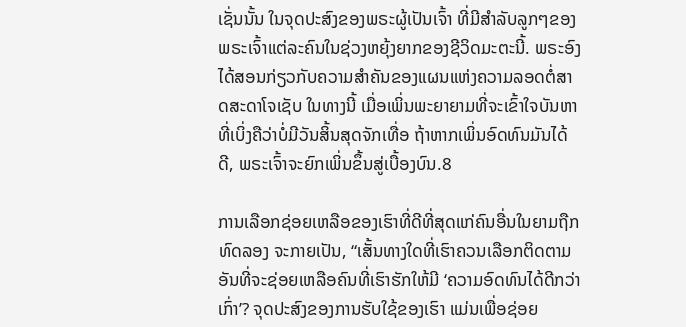ເຊັ່ນນັ້ນ ໃນຈຸດປະສົງຂອງພຣະຜູ້ເປັນເຈົ້າ ທີ່ມີສຳລັບລູກໆຂອງພຣະເຈົ້າແຕ່ລະຄົນໃນຊ່ວງຫຍຸ້ງຍາກຂອງຊີວິດມະຕະນີ້. ພຣະອົງໄດ້ສອນກ່ຽວກັບຄວາມສຳຄັນຂອງແຜນແຫ່ງຄວາມລອດຕໍ່ສາດສະດາໂຈເຊັບ ໃນທາງນີ້ ເມື່ອເພິ່ນພະຍາຍາມທີ່ຈະເຂົ້າໃຈບັນຫາທີ່ເບິ່ງຄືວ່າບໍ່ມີວັນສິ້ນສຸດຈັກເທື່ອ ຖ້າຫາກເພິ່ນອົດທົນມັນໄດ້ດີ, ພຣະເຈົ້າຈະຍົກເພິ່ນຂຶ້ນສູ່ເບື້ອງບົນ.8

ການເລືອກຊ່ອຍເຫລືອຂອງເຮົາທີ່ດີທີ່ສຸດແກ່ຄົນອື່ນໃນຍາມຖືກທົດລອງ ຈະກາຍເປັນ, “ເສັ້ນທາງໃດທີ່ເຮົາຄວນເລືອກຕິດຕາມ ອັນທີ່ຈະຊ່ອຍເຫລືອຄົນທີ່ເຮົາຮັກໃຫ້ມີ ‘ຄວາມອົດທົນໄດ້ດີກວ່າເກົ່າ’? ຈຸດປະສົງຂອງການຮັບໃຊ້ຂອງເຮົາ ແມ່ນເພື່ອຊ່ອຍ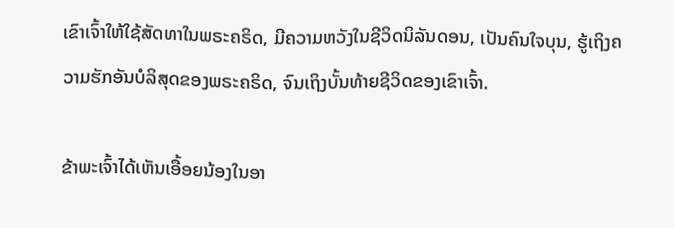ເຂົາເຈົ້າໃຫ້ໃຊ້ສັດທາໃນພຣະຄຣິດ, ມີຄວາມຫວັງໃນຊີວິດນິລັນດອນ, ເປັນຄົນໃຈບຸນ, ຮູ້ເຖິງຄວາມຮັກອັນບໍລິສຸດຂອງພຣະຄຣິດ, ຈົນເຖິງບັ້ນທ້າຍຊີວິດຂອງເຂົາເຈົ້າ.

ຂ້າພະເຈົ້າໄດ້ເຫັນເອື້ອຍນ້ອງໃນອາ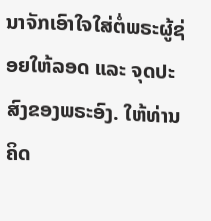ນາຈັກເອົາໃຈໃສ່ຕໍ່ພຣະຜູ້ຊ່ອຍໃຫ້ລອດ ແລະ ຈຸດປະສົງຂອງພຣະອົງ. ໃຫ້ທ່ານຄິດ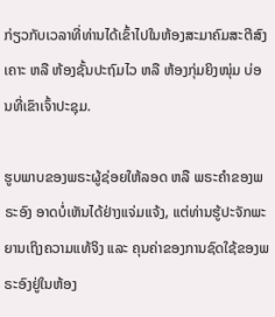ກ່ຽວກັບເວລາທີ່ທ່ານໄດ້ເຂົ້າໄປໃນຫ້ອງສະມາຄົມສະຕີສົງເຄາະ ຫລື ຫ້ອງຊັ້ນປະຖົມໄວ ຫລື ຫ້ອງກຸ່ມຍິງໜຸ່ມ ບ່ອນທີ່ເຂົາເຈົ້າປະຊຸມ.

ຮູບພາບຂອງພຣະຜູ້ຊ່ອຍໃຫ້ລອດ ຫລື ພຣະຄຳຂອງພຣະອົງ ອາດບໍ່ເຫັນໄດ້ຢ່າງແຈ່ມແຈ້ງ, ແຕ່ທ່ານຮູ້ປະຈັກພະຍານເຖິງຄວາມແທ້ຈິງ ແລະ ຄຸນຄ່າຂອງການຊົດໃຊ້ຂອງພຣະອົງຢູ່ໃນຫ້ອງ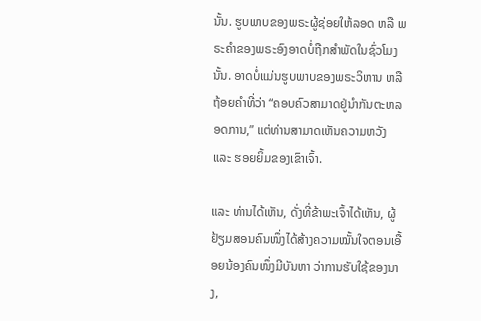ນັ້ນ. ຮູບພາບຂອງພຣະຜູ້ຊ່ອຍໃຫ້ລອດ ຫລື ພຣະຄຳຂອງພຣະອົງອາດບໍ່ຖືກສຳພັດໃນຊົ່ວໂມງນັ້ນ. ອາດບໍ່ແມ່ນຮູບພາບຂອງພຣະວິຫານ ຫລື ຖ້ອຍຄຳທີ່ວ່າ “ຄອບຄົວສາມາດຢູ່ນຳກັນຕະຫລອດການ,” ແຕ່ທ່ານສາມາດເຫັນຄວາມຫວັງ ແລະ ຮອຍຍິ້ມຂອງເຂົາເຈົ້າ.

ແລະ ທ່ານໄດ້ເຫັນ, ດັ່ງທີ່ຂ້າພະເຈົ້າໄດ້ເຫັນ, ຜູ້ຢ້ຽມສອນຄົນໜຶ່ງໄດ້ສ້າງຄວາມໝັ້ນໃຈຕອນເອື້ອຍນ້ອງຄົນໜຶ່ງມີບັນຫາ ວ່າການຮັບໃຊ້ຂອງນາງ,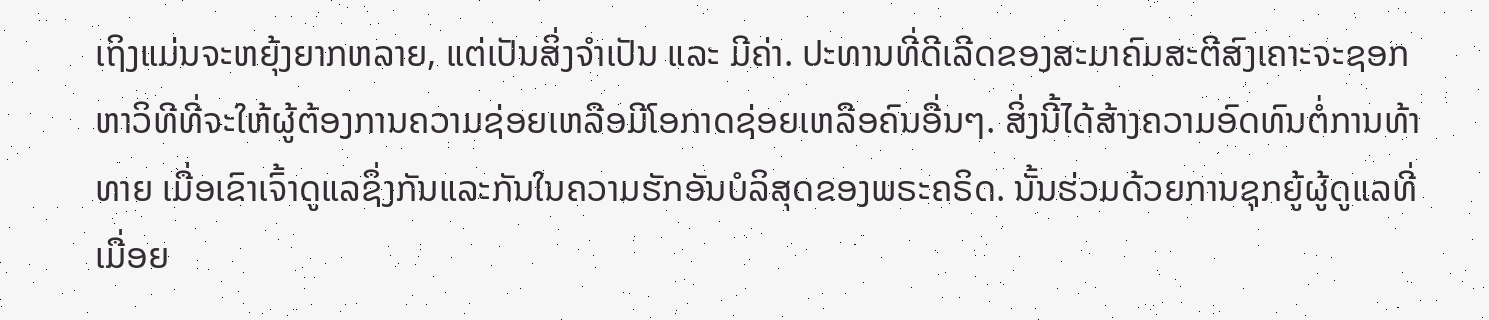ເຖິງແມ່ນຈະຫຍຸ້ງຍາກຫລາຍ, ແຕ່ເປັນສິ່ງຈຳເປັນ ແລະ ມີຄ່າ. ປະທານທີ່ດີເລີດຂອງສະມາຄົມສະຕີສົງເຄາະຈະຊອກຫາວິທີທີ່ຈະໃຫ້ຜູ້ຕ້ອງການຄວາມຊ່ອຍເຫລືອມີໂອກາດຊ່ອຍເຫລືອຄົນອື່ນໆ. ສິ່ງນີ້ໄດ້ສ້າງຄວາມອົດທົນຕໍ່ການທ້າທາຍ ເມື່ອເຂົາເຈົ້າດູແລຊຶ່ງກັນແລະກັນໃນຄວາມຮັກອັນບໍລິສຸດຂອງພຣະຄຣິດ. ນັ້ນຮ່ວມດ້ວຍການຊຸກຍູ້ຜູ້ດູແລທີ່ເມື່ອຍ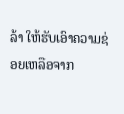ລ້າ ໃຫ້ຮັບເອົາຄວາມຊ່ອຍເຫລືອຈາກ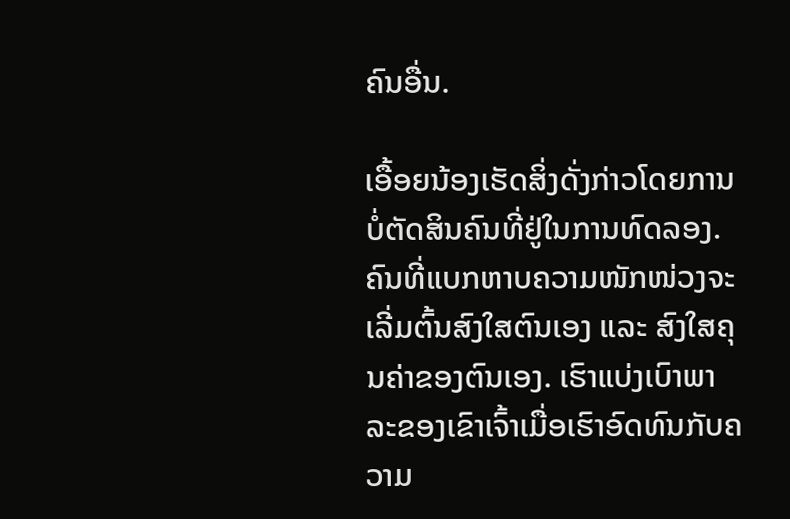ຄົນອື່ນ.

ເອື້ອຍນ້ອງເຮັດສິ່ງດັ່ງກ່າວໂດຍການບໍ່ຕັດສິນຄົນທີ່ຢູ່ໃນການທົດລອງ. ຄົນທີ່ແບກຫາບຄວາມໜັກໜ່ວງຈະເລີ່ມຕົ້ນສົງໃສຕົນເອງ ແລະ ສົງໃສຄຸນຄ່າຂອງຕົນເອງ. ເຮົາແບ່ງເບົາພາລະຂອງເຂົາເຈົ້າເມື່ອເຮົາອົດທົນກັບຄວາມ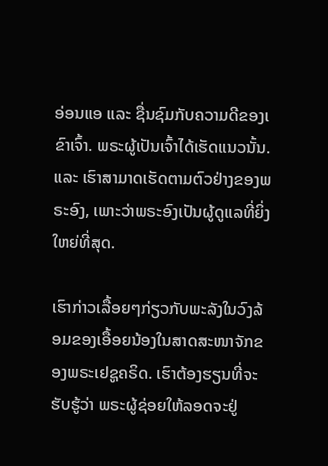ອ່ອນແອ ແລະ ຊື່ນຊົມກັບຄວາມດີຂອງເຂົາເຈົ້າ. ພຣະຜູ້ເປັນເຈົ້າໄດ້ເຮັດແນວນັ້ນ. ແລະ ເຮົາສາມາດເຮັດຕາມຕົວຢ່າງຂອງພຣະອົງ, ເພາະວ່າພຣະອົງເປັນຜູ້ດູແລທີ່ຍິ່ງໃຫຍ່ທີ່ສຸດ.

ເຮົາກ່າວເລື້ອຍໆກ່ຽວກັບພະລັງໃນວົງລ້ອມຂອງເອື້ອຍນ້ອງໃນສາດສະໜາຈັກຂອງພຣະເຢຊູຄຣິດ. ເຮົາຕ້ອງຮຽນທີ່ຈະຮັບຮູ້ວ່າ ພຣະຜູ້ຊ່ອຍໃຫ້ລອດຈະຢູ່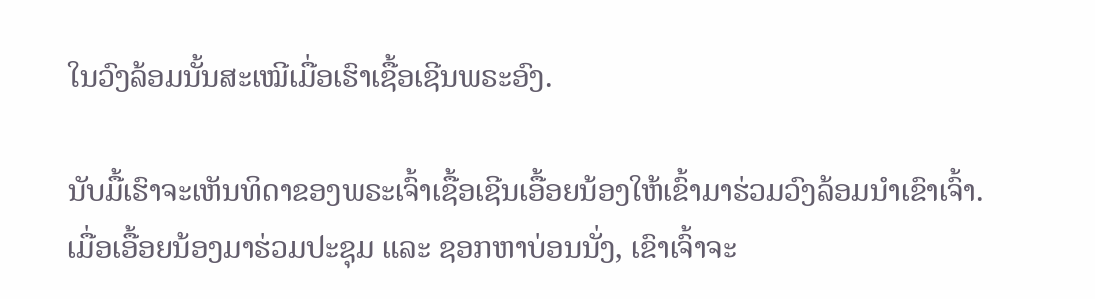ໃນວົງລ້ອມນັ້ນສະເໝີເມື່ອເຮົາເຊື້ອເຊີນພຣະອົງ.

ນັບມື້ເຮົາຈະເຫັນທິດາຂອງພຣະເຈົ້າເຊື້ອເຊີນເອື້ອຍນ້ອງໃຫ້ເຂົ້າມາຮ່ວມວົງລ້ອມນຳເຂົາເຈົ້າ. ເມື່ອເອື້ອຍນ້ອງມາຮ່ວມປະຊຸມ ແລະ ຊອກຫາບ່ອນນັ່ງ, ເຂົາເຈົ້າຈະ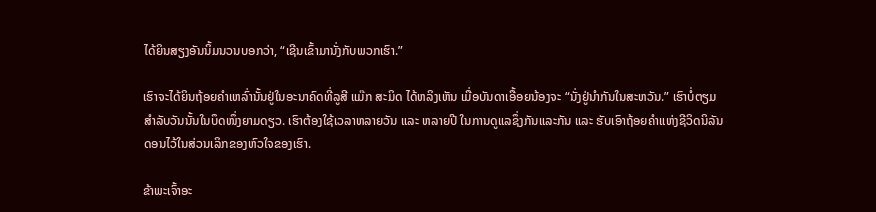ໄດ້ຍິນສຽງອັນນິ້ມນວນບອກວ່າ, “ເຊີນເຂົ້າມານັ່ງກັບພວກເຮົາ.”

ເຮົາຈະໄດ້ຍິນຖ້ອຍຄຳເຫລົ່ານັ້ນຢູ່ໃນອະນາຄົດທີ່ລູສີ ແມ໊ກ ສະມິດ ໄດ້ຫລິງເຫັນ ເມື່ອບັນດາເອື້ອຍນ້ອງຈະ “ນັ່ງຢູ່ນຳກັນໃນສະຫວັນ.” ເຮົາບໍ່ຕຽມສຳລັບວັນນັ້ນໃນບຶດໜຶ່ງຍາມດຽວ. ເຮົາຕ້ອງໃຊ້ເວລາຫລາຍວັນ ແລະ ຫລາຍປີ ໃນການດູແລຊຶ່ງກັນແລະກັນ ແລະ ຮັບເອົາຖ້ອຍຄຳແຫ່ງຊີວິດນິລັນດອນໄວ້ໃນສ່ວນເລິກຂອງຫົວໃຈຂອງເຮົາ.

ຂ້າພະເຈົ້າອະ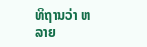ທິຖານວ່າ ຫລາຍ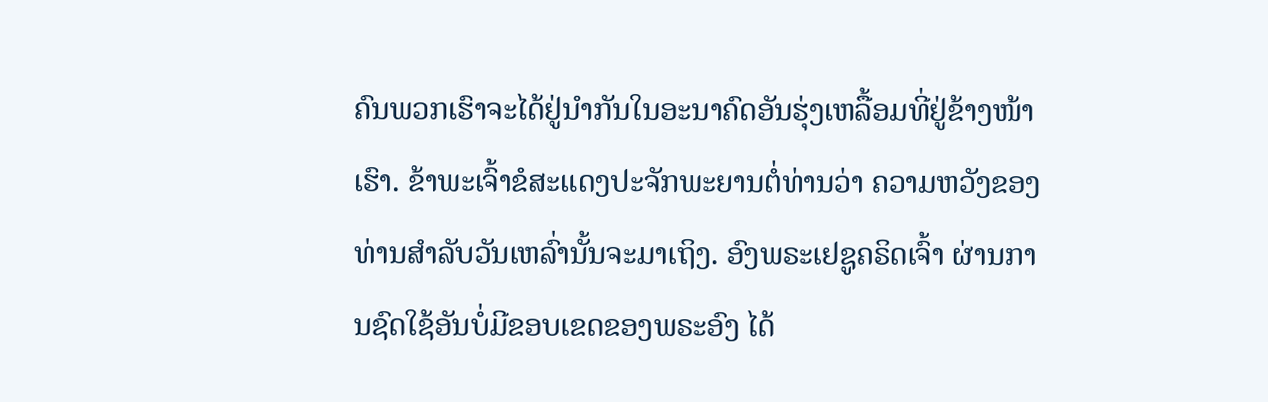ຄົນພວກເຮົາຈະໄດ້ຢູ່ນຳກັນໃນອະນາຄົດອັນຮຸ່ງເຫລື້ອມທີ່ຢູ່ຂ້າງໜ້າເຮົາ. ຂ້າພະເຈົ້າຂໍສະແດງປະຈັກພະຍານຕໍ່ທ່ານວ່າ ຄວາມຫວັງຂອງທ່ານສຳລັບວັນເຫລົ່ານັ້ນຈະມາເຖິງ. ອົງພຣະເຢຊູຄຣິດເຈົ້າ ຜ່ານການຊົດໃຊ້ອັນບໍ່ມີຂອບເຂດຂອງພຣະອົງ ໄດ້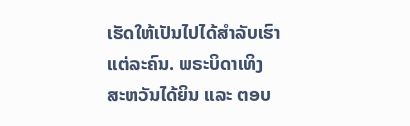ເຮັດໃຫ້ເປັນໄປໄດ້ສຳລັບເຮົາແຕ່ລະຄົນ. ພຣະບິດາເທິງສະຫວັນໄດ້ຍິນ ແລະ ຕອບ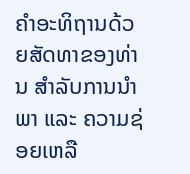ຄຳອະທິຖານດ້ວຍສັດທາຂອງທ່ານ ສຳລັບການນຳພາ ແລະ ຄວາມຊ່ອຍເຫລື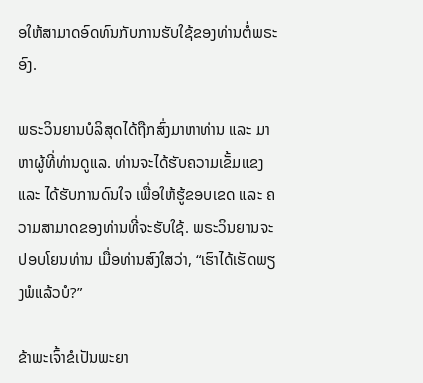ອໃຫ້ສາມາດອົດທົນກັບການຮັບໃຊ້ຂອງທ່ານຕໍ່ພຣະອົງ.

ພຣະວິນຍານບໍລິສຸດໄດ້ຖືກສົ່ງມາຫາທ່ານ ແລະ ມາຫາຜູ້ທີ່ທ່ານດູແລ. ທ່ານຈະໄດ້ຮັບຄວາມເຂັ້ມແຂງ ແລະ ໄດ້ຮັບການດົນໃຈ ເພື່ອໃຫ້ຮູ້ຂອບເຂດ ແລະ ຄວາມສາມາດຂອງທ່ານທີ່ຈະຮັບໃຊ້. ພຣະວິນຍານຈະປອບໂຍນທ່ານ ເມື່ອທ່ານສົງໃສວ່າ, “ເຮົາໄດ້ເຮັດພຽງພໍແລ້ວບໍ?”

ຂ້າພະເຈົ້າຂໍເປັນພະຍາ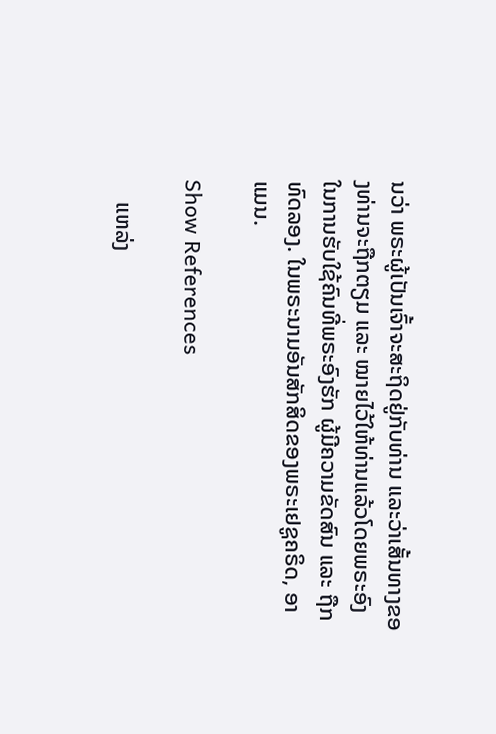ນວ່າ ພຣະຜູ້ເປັນເຈົ້າຈະສະຖິດຢູ່ກັບທ່ານ ແລະວ່າເສັ້ນທາງຂອງທ່ານຈະຖືກຕຽມ ແລະ ໝາຍໄວ້ໃຫ້ທ່ານແລ້ວໂດຍພຣະອົງ ໃນການຮັບໃຊ້ຄົນທີ່ພຣະອົງຮັກ ຜູ້ມີຄວາມຂັດສົນ ແລະ ຖືກທົດລອງ. ໃນພຣະນາມອັນສັກສິດຂອງພຣະເຢຊູຄຣິດ, ອາແມນ.

Show References

    ແຫລ່ງ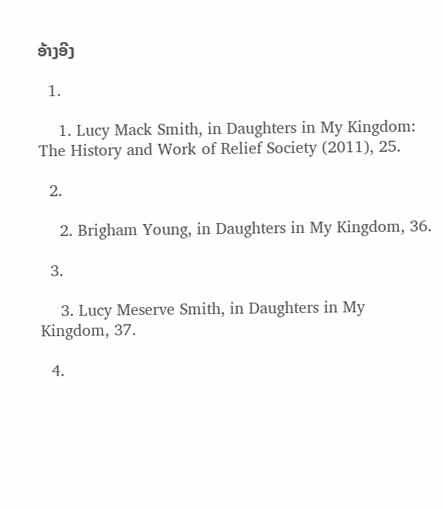ອ້າງອີງ

  1.

    1. Lucy Mack Smith, in Daughters in My Kingdom: The History and Work of Relief Society (2011), 25.

  2.

    2. Brigham Young, in Daughters in My Kingdom, 36.

  3.

    3. Lucy Meserve Smith, in Daughters in My Kingdom, 37.

  4.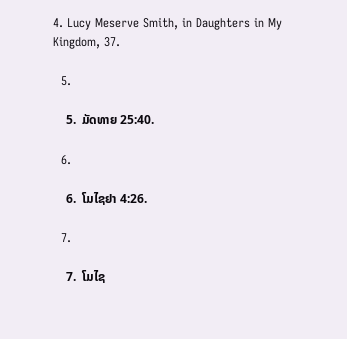4. Lucy Meserve Smith, in Daughters in My Kingdom, 37.

  5.

    5.  ມັດທາຍ 25:40.

  6.

    6.  ໂມໄຊຢາ 4:26.

  7.

    7.  ໂມໄຊ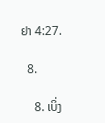ຢາ 4:27.

  8.

    8. ເບິ່ງ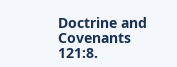Doctrine and Covenants 121:8.